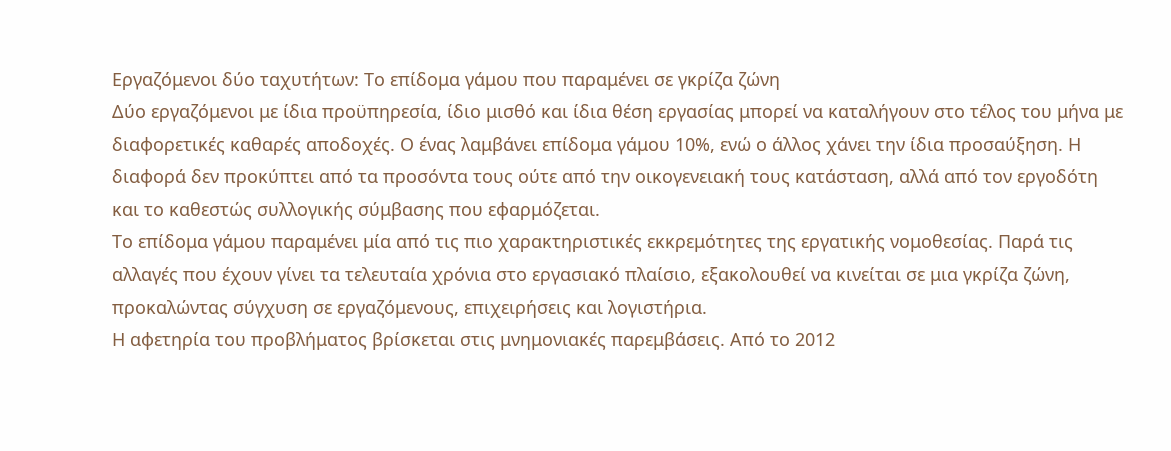Εργαζόμενοι δύο ταχυτήτων: Το επίδομα γάμου που παραμένει σε γκρίζα ζώνη
Δύο εργαζόμενοι με ίδια προϋπηρεσία, ίδιο μισθό και ίδια θέση εργασίας μπορεί να καταλήγουν στο τέλος του μήνα με διαφορετικές καθαρές αποδοχές. Ο ένας λαμβάνει επίδομα γάμου 10%, ενώ ο άλλος χάνει την ίδια προσαύξηση. Η διαφορά δεν προκύπτει από τα προσόντα τους ούτε από την οικογενειακή τους κατάσταση, αλλά από τον εργοδότη και το καθεστώς συλλογικής σύμβασης που εφαρμόζεται.
Το επίδομα γάμου παραμένει μία από τις πιο χαρακτηριστικές εκκρεμότητες της εργατικής νομοθεσίας. Παρά τις αλλαγές που έχουν γίνει τα τελευταία χρόνια στο εργασιακό πλαίσιο, εξακολουθεί να κινείται σε μια γκρίζα ζώνη, προκαλώντας σύγχυση σε εργαζόμενους, επιχειρήσεις και λογιστήρια.
Η αφετηρία του προβλήματος βρίσκεται στις μνημονιακές παρεμβάσεις. Από το 2012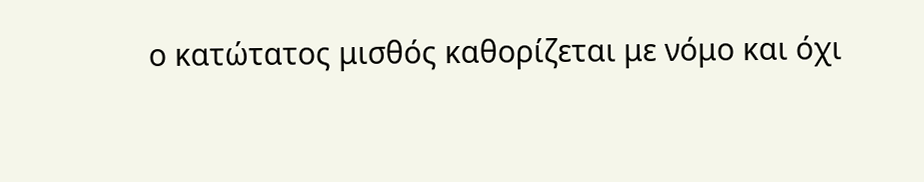ο κατώτατος μισθός καθορίζεται με νόμο και όχι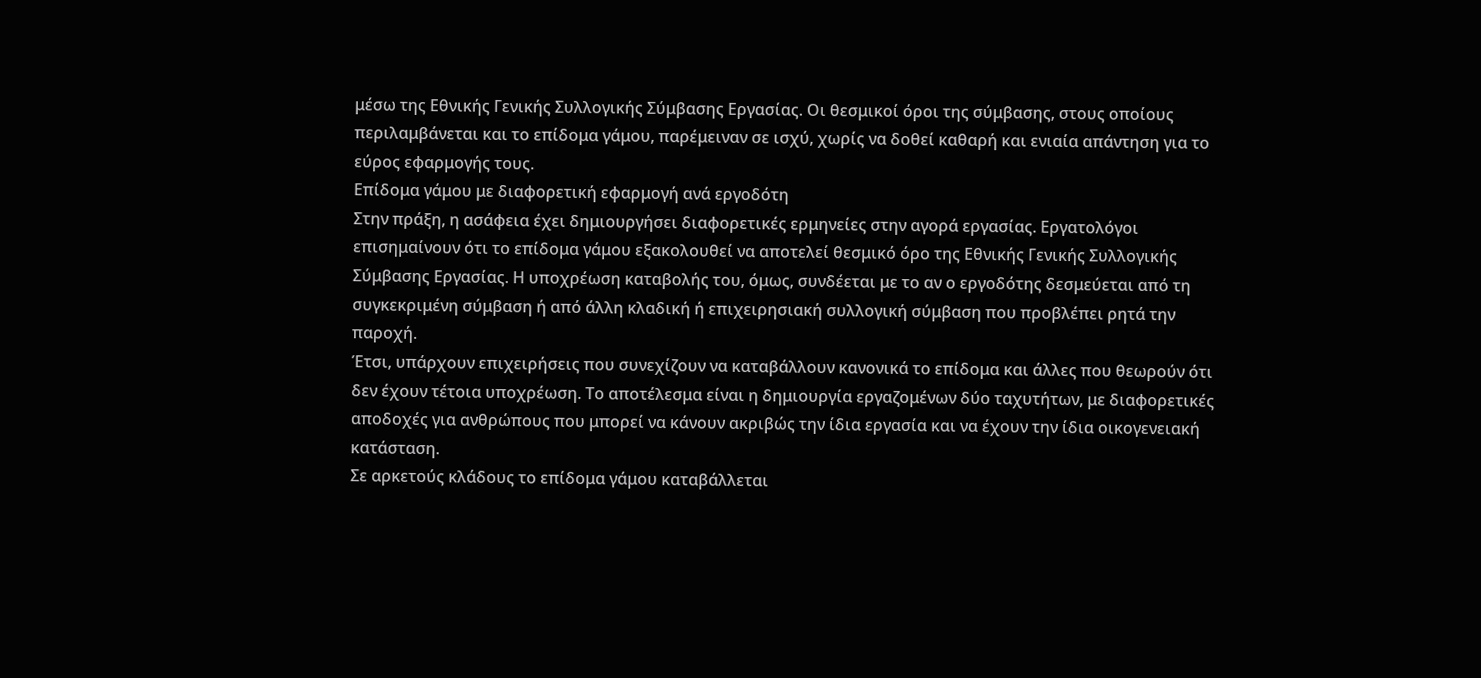μέσω της Εθνικής Γενικής Συλλογικής Σύμβασης Εργασίας. Οι θεσμικοί όροι της σύμβασης, στους οποίους περιλαμβάνεται και το επίδομα γάμου, παρέμειναν σε ισχύ, χωρίς να δοθεί καθαρή και ενιαία απάντηση για το εύρος εφαρμογής τους.
Επίδομα γάμου με διαφορετική εφαρμογή ανά εργοδότη
Στην πράξη, η ασάφεια έχει δημιουργήσει διαφορετικές ερμηνείες στην αγορά εργασίας. Εργατολόγοι επισημαίνουν ότι το επίδομα γάμου εξακολουθεί να αποτελεί θεσμικό όρο της Εθνικής Γενικής Συλλογικής Σύμβασης Εργασίας. Η υποχρέωση καταβολής του, όμως, συνδέεται με το αν ο εργοδότης δεσμεύεται από τη συγκεκριμένη σύμβαση ή από άλλη κλαδική ή επιχειρησιακή συλλογική σύμβαση που προβλέπει ρητά την παροχή.
Έτσι, υπάρχουν επιχειρήσεις που συνεχίζουν να καταβάλλουν κανονικά το επίδομα και άλλες που θεωρούν ότι δεν έχουν τέτοια υποχρέωση. Το αποτέλεσμα είναι η δημιουργία εργαζομένων δύο ταχυτήτων, με διαφορετικές αποδοχές για ανθρώπους που μπορεί να κάνουν ακριβώς την ίδια εργασία και να έχουν την ίδια οικογενειακή κατάσταση.
Σε αρκετούς κλάδους το επίδομα γάμου καταβάλλεται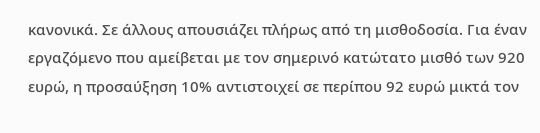κανονικά. Σε άλλους απουσιάζει πλήρως από τη μισθοδοσία. Για έναν εργαζόμενο που αμείβεται με τον σημερινό κατώτατο μισθό των 920 ευρώ, η προσαύξηση 10% αντιστοιχεί σε περίπου 92 ευρώ μικτά τον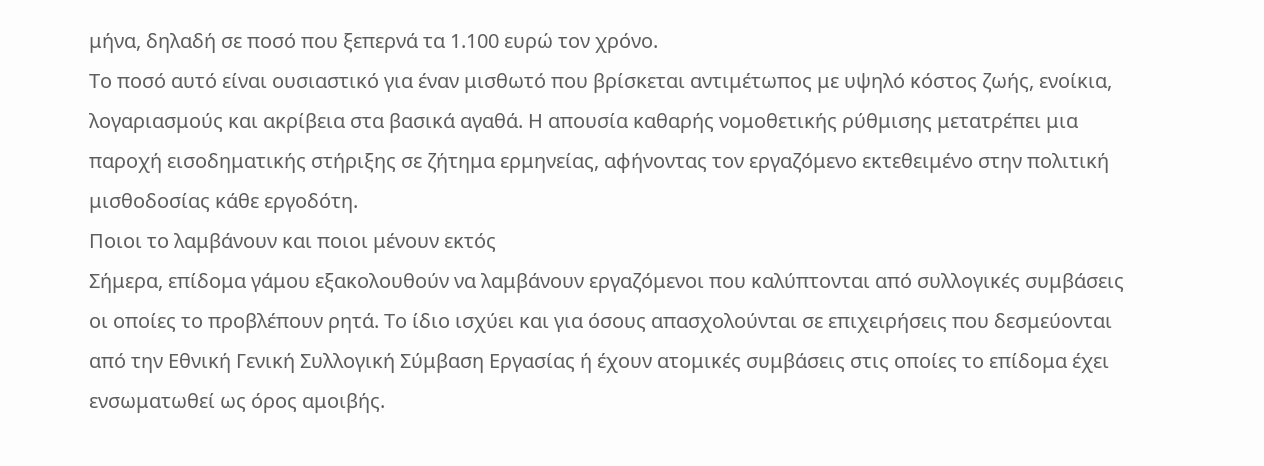μήνα, δηλαδή σε ποσό που ξεπερνά τα 1.100 ευρώ τον χρόνο.
Το ποσό αυτό είναι ουσιαστικό για έναν μισθωτό που βρίσκεται αντιμέτωπος με υψηλό κόστος ζωής, ενοίκια, λογαριασμούς και ακρίβεια στα βασικά αγαθά. Η απουσία καθαρής νομοθετικής ρύθμισης μετατρέπει μια παροχή εισοδηματικής στήριξης σε ζήτημα ερμηνείας, αφήνοντας τον εργαζόμενο εκτεθειμένο στην πολιτική μισθοδοσίας κάθε εργοδότη.
Ποιοι το λαμβάνουν και ποιοι μένουν εκτός
Σήμερα, επίδομα γάμου εξακολουθούν να λαμβάνουν εργαζόμενοι που καλύπτονται από συλλογικές συμβάσεις οι οποίες το προβλέπουν ρητά. Το ίδιο ισχύει και για όσους απασχολούνται σε επιχειρήσεις που δεσμεύονται από την Εθνική Γενική Συλλογική Σύμβαση Εργασίας ή έχουν ατομικές συμβάσεις στις οποίες το επίδομα έχει ενσωματωθεί ως όρος αμοιβής.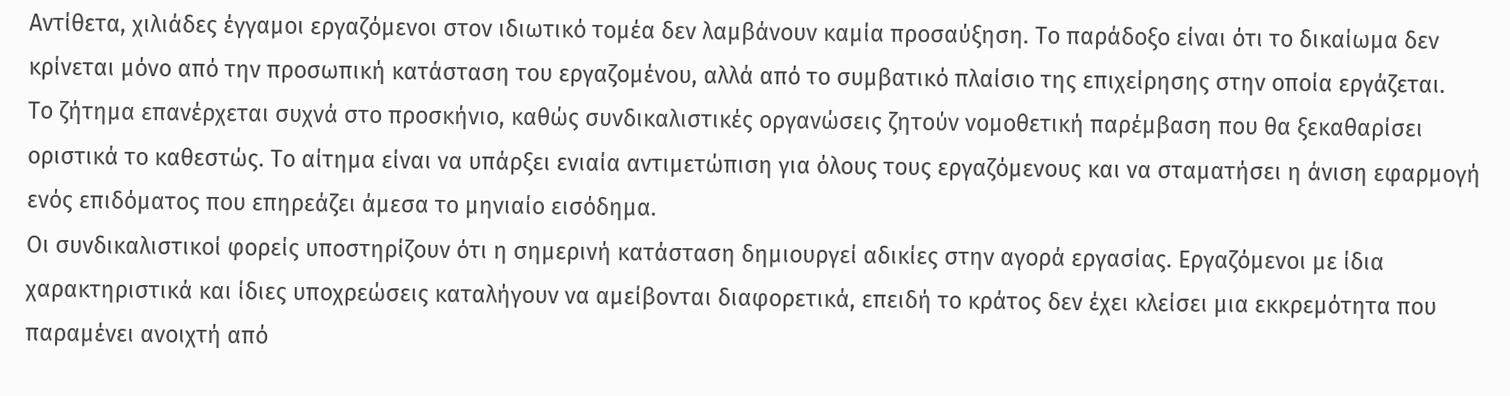Αντίθετα, χιλιάδες έγγαμοι εργαζόμενοι στον ιδιωτικό τομέα δεν λαμβάνουν καμία προσαύξηση. Το παράδοξο είναι ότι το δικαίωμα δεν κρίνεται μόνο από την προσωπική κατάσταση του εργαζομένου, αλλά από το συμβατικό πλαίσιο της επιχείρησης στην οποία εργάζεται.
Το ζήτημα επανέρχεται συχνά στο προσκήνιο, καθώς συνδικαλιστικές οργανώσεις ζητούν νομοθετική παρέμβαση που θα ξεκαθαρίσει οριστικά το καθεστώς. Το αίτημα είναι να υπάρξει ενιαία αντιμετώπιση για όλους τους εργαζόμενους και να σταματήσει η άνιση εφαρμογή ενός επιδόματος που επηρεάζει άμεσα το μηνιαίο εισόδημα.
Οι συνδικαλιστικοί φορείς υποστηρίζουν ότι η σημερινή κατάσταση δημιουργεί αδικίες στην αγορά εργασίας. Εργαζόμενοι με ίδια χαρακτηριστικά και ίδιες υποχρεώσεις καταλήγουν να αμείβονται διαφορετικά, επειδή το κράτος δεν έχει κλείσει μια εκκρεμότητα που παραμένει ανοιχτή από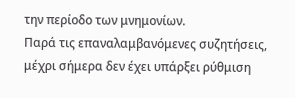την περίοδο των μνημονίων.
Παρά τις επαναλαμβανόμενες συζητήσεις, μέχρι σήμερα δεν έχει υπάρξει ρύθμιση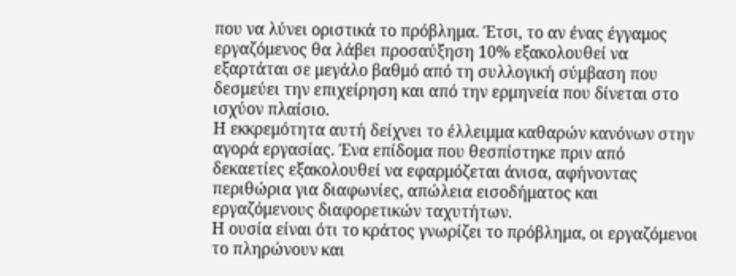που να λύνει οριστικά το πρόβλημα. Έτσι, το αν ένας έγγαμος εργαζόμενος θα λάβει προσαύξηση 10% εξακολουθεί να εξαρτάται σε μεγάλο βαθμό από τη συλλογική σύμβαση που δεσμεύει την επιχείρηση και από την ερμηνεία που δίνεται στο ισχύον πλαίσιο.
Η εκκρεμότητα αυτή δείχνει το έλλειμμα καθαρών κανόνων στην αγορά εργασίας. Ένα επίδομα που θεσπίστηκε πριν από δεκαετίες εξακολουθεί να εφαρμόζεται άνισα, αφήνοντας περιθώρια για διαφωνίες, απώλεια εισοδήματος και εργαζόμενους διαφορετικών ταχυτήτων.
Η ουσία είναι ότι το κράτος γνωρίζει το πρόβλημα, οι εργαζόμενοι το πληρώνουν και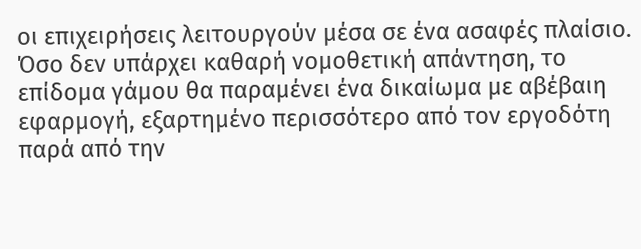οι επιχειρήσεις λειτουργούν μέσα σε ένα ασαφές πλαίσιο. Όσο δεν υπάρχει καθαρή νομοθετική απάντηση, το επίδομα γάμου θα παραμένει ένα δικαίωμα με αβέβαιη εφαρμογή, εξαρτημένο περισσότερο από τον εργοδότη παρά από την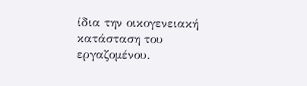ίδια την οικογενειακή κατάσταση του εργαζομένου.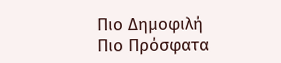Πιο Δημοφιλή
Πιο Πρόσφατα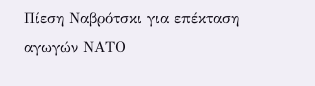Πίεση Ναβρότσκι για επέκταση αγωγών ΝΑΤΟ